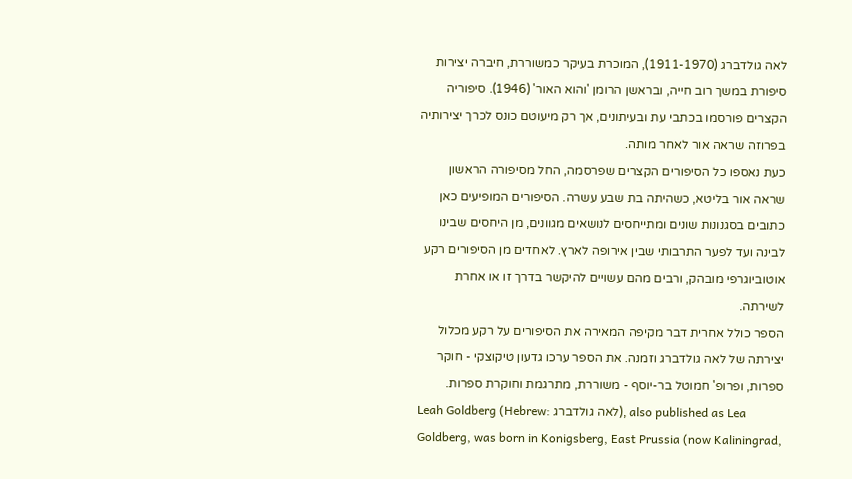לאה גולדברג (1911-1970), המוכרת בעיקר כמשוררת, חיברה יצירות סיפורת במשך רוב חייה, ובראשן הרומן 'והוא האור' (1946). סיפוריה הקצרים פורסמו בכתבי עת ובעיתונים, אך רק מיעוטם כונס לכרך יצירותיה בפרוזה שראה אור לאחר מותה.
כעת נאספו כל הסיפורים הקצרים שפרסמה, החל מסיפורה הראשון שראה אור בליטא, כשהיתה בת שבע עשרה. הסיפורים המופיעים כאן כתובים בסגנונות שונים ומתייחסים לנושאים מגוונים, מן היחסים שבינו לבינה ועד לפער התרבותי שבין אירופה לארץ. לאחדים מן הסיפורים רקע אוטוביוגרפי מובהק, ורבים מהם עשויים להיקשר בדרך זו או אחרת לשירתה.
הספר כולל אחרית דבר מקיפה המאירה את הסיפורים על רקע מכלול יצירתה של לאה גולדברג וזמנה. את הספר ערכו גדעון טיקוצקי - חוקר ספרות, ופרופ' חמוטל בר-יוסף - משוררת, מתרגמת וחוקרת ספרות.
Leah Goldberg (Hebrew: לאה גולדברג), also published as Lea Goldberg, was born in Konigsberg, East Prussia (now Kaliningrad,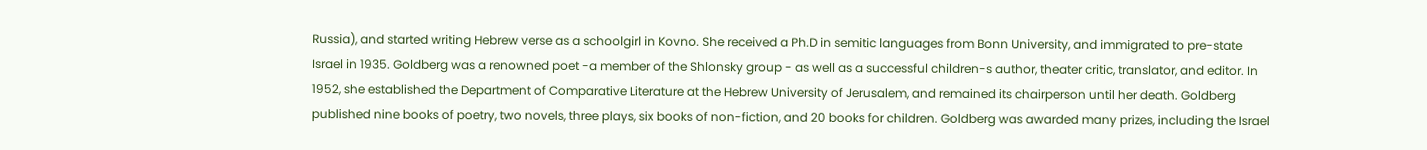Russia), and started writing Hebrew verse as a schoolgirl in Kovno. She received a Ph.D in semitic languages from Bonn University, and immigrated to pre-state Israel in 1935. Goldberg was a renowned poet -a member of the Shlonsky group - as well as a successful children-s author, theater critic, translator, and editor. In 1952, she established the Department of Comparative Literature at the Hebrew University of Jerusalem, and remained its chairperson until her death. Goldberg published nine books of poetry, two novels, three plays, six books of non-fiction, and 20 books for children. Goldberg was awarded many prizes, including the Israel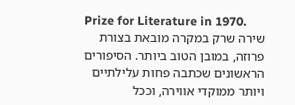Prize for Literature in 1970.
שירה שרק במקרה מובאת בצורת פרוזה, במובן הטוב ביותר. הסיפורים הראשונים שכתבה פחות עלילתיים ויותר ממוקדי אווירה, וככל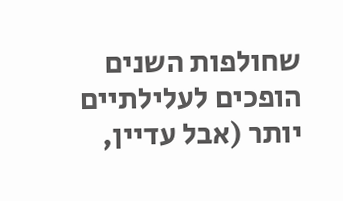שחולפות השנים הופכים לעלילתיים יותר (אבל עדיין,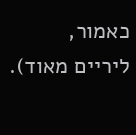כאמור, ליריים מאוד).